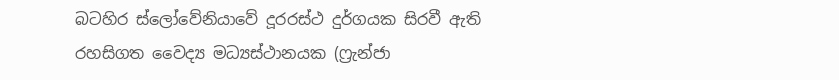බටහිර ස්ලෝවේනියාවේ දූරරස්ථ දුර්ගයක සිරවී ඇති රහසිගත වෛද්‍ය මධ්‍යස්ථානයක (ෆ්‍රැන්ජා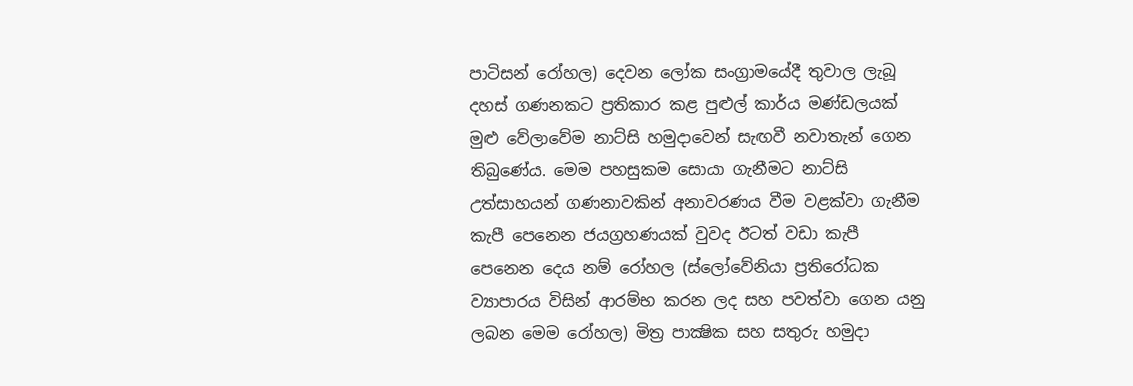පාටිසන් රෝහල) දෙවන ලෝක සංග්‍රාමයේදී තුවාල ලැබූ දහස් ගණනකට ප්‍රතිකාර කළ පුළුල් කාර්ය මණ්ඩලයක් මුළු වේලාවේම නාට්සි හමුදාවෙන් සැඟවී නවාතැන් ගෙන තිබුණේය. මෙම පහසුකම සොයා ගැනීමට නාට්සි උත්සාහයන් ගණනාවකින් අනාවරණය වීම වළක්වා ගැනීම කැපී පෙනෙන ජයග්‍රහණයක් වුවද ඊටත් වඩා කැපී පෙනෙන දෙය නම් රෝහල (ස්ලෝවේනියා ප්‍රතිරෝධක ව්‍යාපාරය විසින් ආරම්භ කරන ලද සහ පවත්වා ගෙන යනු ලබන මෙම රෝහල) මිත්‍ර පාක්‍ෂික සහ සතුරු හමුදා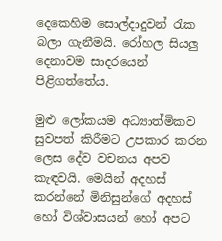දෙකෙහිම සොල්දාදුවන් රැක බලා ගැනීමයි. රෝහල සියලු දෙනාවම සාදරයෙන් පිළිගත්තේය.

මුළු ලෝකයම අධ්‍යාත්මිකව සුවපත් කිරීමට උපකාර කරන ලෙස දේව වචනය අපව කැඳවයි. මෙයින් අදහස් කරන්නේ මිනිසුන්ගේ අදහස් හෝ විශ්වාසයන් හෝ අපට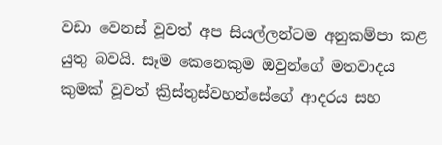වඩා වෙනස් වූවත් අප සියල්ලන්ටම අනුකම්පා කළ යුතු බවයි. සෑම කෙනෙකුම ඔවුන්ගේ මතවාදය කුමක් වූවත් ක්‍රිස්තුස්වහන්සේගේ ආදරය සහ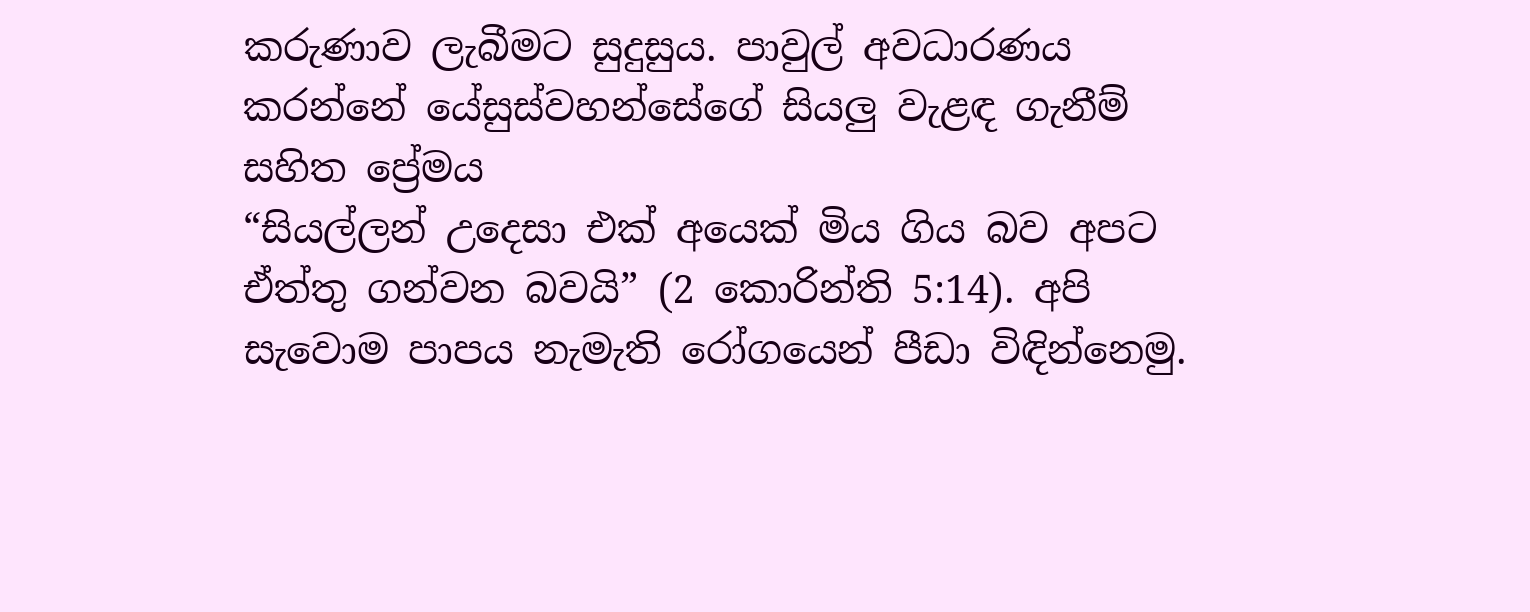කරුණාව ලැබීමට සුදුසුය. පාවුල් අවධාරණය කරන්නේ යේසුස්වහන්සේගේ සියලු වැළඳ ගැනීම් සහිත ප්‍රේමය
“සියල්ලන් උදෙසා එක් අයෙක් මිය ගිය බව අපට ඒත්තු ගන්වන බවයි” (2 කොරින්ති 5:14). අපි සැවොම පාපය නැමැති රෝගයෙන් පීඩා විඳින්නෙමු.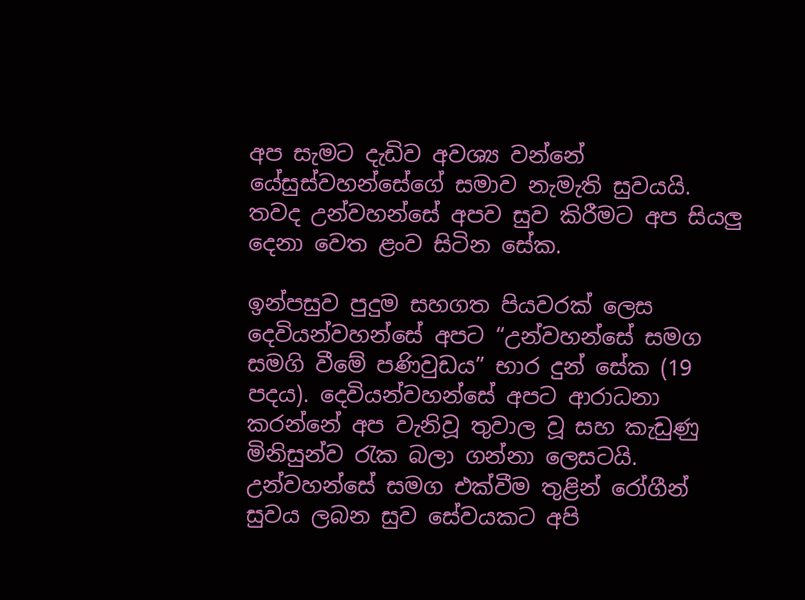අප සැමට දැඩිව අවශ්‍ය වන්නේ යේසුස්වහන්සේගේ සමාව නැමැති සුවයයි. තවද උන්වහන්සේ අපව සුව කිරීමට අප සියලු දෙනා වෙත ළංව සිටින සේක.

ඉන්පසුව පුදුම සහගත පියවරක් ලෙස දෙවියන්වහන්සේ අපට “උන්වහන්සේ සමග සමගි වීමේ පණිවුඩය” භාර දුන් සේක (19 පදය). දෙවියන්වහන්සේ අපට ආරාධනා කරන්නේ අප වැනිවූ තුවාල වූ සහ කැඩුණු මිනිසුන්ව රැක බලා ගන්නා ලෙසටයි. උන්වහන්සේ සමග එක්වීම තුළින් රෝගීන් සුවය ලබන සුව සේවයකට අපි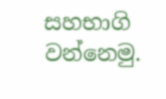සහභාගි වන්නෙමු.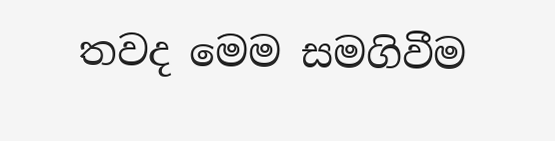තවද මෙම සමගිවීම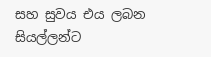සහ සුවය එය ලබන සියල්ලන්ට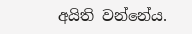අයිති වන්නේය.